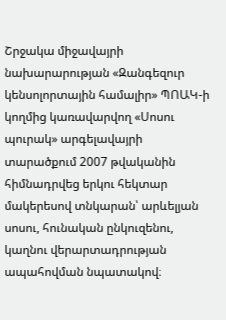Շրջակա միջավայրի նախարարության «Զանգեզուր կենսոլորտային համալիր» ՊՈԱԿ-ի կողմից կառավարվող «Սոսու պուրակ» արգելավայրի տարածքում 2007 թվականին հիմնադրվեց երկու հեկտար մակերեսով տնկարան՝ արևելյան սոսու, հունական ընկուզենու, կաղնու վերարտադրության ապահովման նպատակով։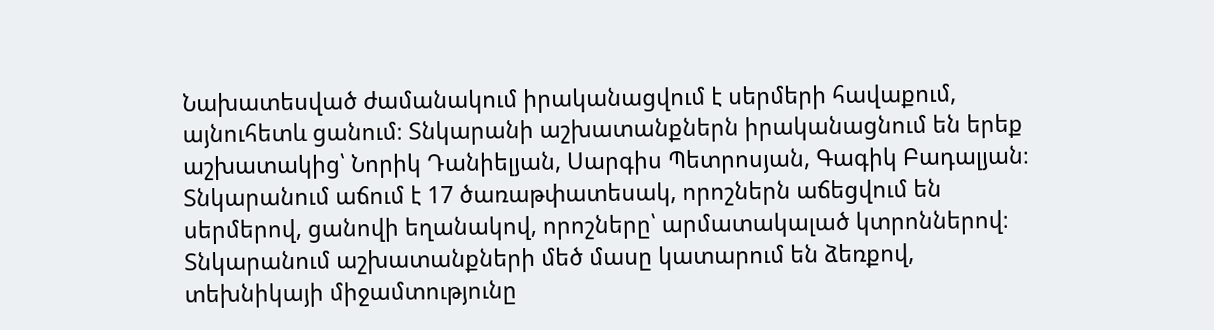Նախատեսված ժամանակում իրականացվում է սերմերի հավաքում, այնուհետև ցանում։ Տնկարանի աշխատանքներն իրականացնում են երեք աշխատակից՝ Նորիկ Դանիելյան, Սարգիս Պետրոսյան, Գագիկ Բադալյան։
Տնկարանում աճում է 17 ծառաթփատեսակ, որոշներն աճեցվում են սերմերով, ցանովի եղանակով, որոշները՝ արմատակալած կտրոններով։
Տնկարանում աշխատանքների մեծ մասը կատարում են ձեռքով, տեխնիկայի միջամտությունը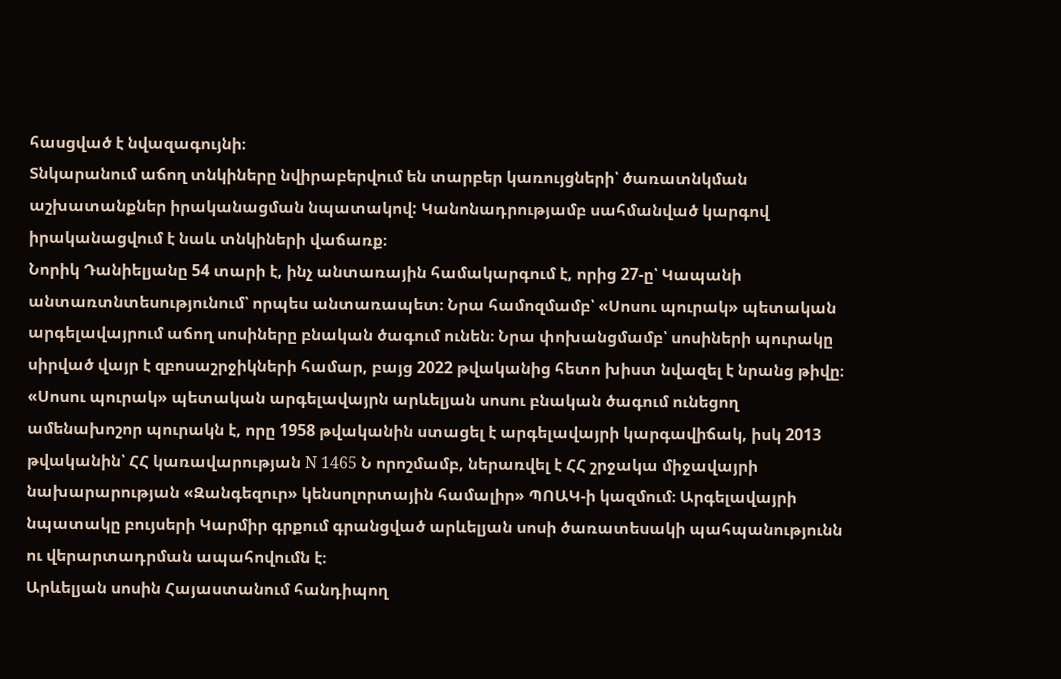հասցված է նվազագույնի։
Տնկարանում աճող տնկիները նվիրաբերվում են տարբեր կառույցների՝ ծառատնկման աշխատանքներ իրականացման նպատակով: Կանոնադրությամբ սահմանված կարգով իրականացվում է նաև տնկիների վաճառք։
Նորիկ Դանիելյանը 54 տարի է, ինչ անտառային համակարգում է, որից 27-ը՝ Կապանի անտառտնտեսությունում՝ որպես անտառապետ։ Նրա համոզմամբ՝ «Սոսու պուրակ» պետական արգելավայրում աճող սոսիները բնական ծագում ունեն։ Նրա փոխանցմամբ՝ սոսիների պուրակը սիրված վայր է զբոսաշրջիկների համար, բայց 2022 թվականից հետո խիստ նվազել է նրանց թիվը։
«Սոսու պուրակ» պետական արգելավայրն արևելյան սոսու բնական ծագում ունեցող ամենախոշոր պուրակն է, որը 1958 թվականին ստացել է արգելավայրի կարգավիճակ, իսկ 2013 թվականին՝ ՀՀ կառավարության N 1465 Ն որոշմամբ, ներառվել է ՀՀ շրջակա միջավայրի նախարարության «Զանգեզուր» կենսոլորտային համալիր» ՊՈԱԿ-ի կազմում։ Արգելավայրի նպատակը բույսերի Կարմիր գրքում գրանցված արևելյան սոսի ծառատեսակի պահպանությունն ու վերարտադրման ապահովումն է։
Արևելյան սոսին Հայաստանում հանդիպող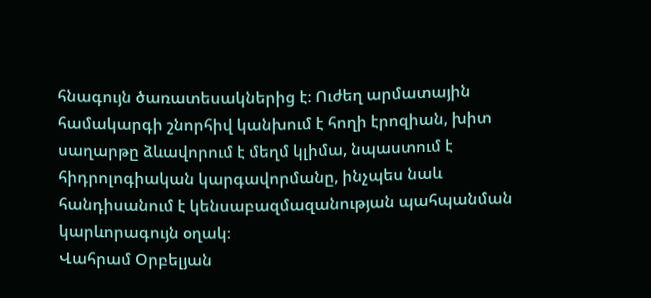հնագույն ծառատեսակներից է։ Ուժեղ արմատային համակարգի շնորհիվ կանխում է հողի էրոզիան, խիտ սաղարթը ձևավորում է մեղմ կլիմա, նպաստում է հիդրոլոգիական կարգավորմանը, ինչպես նաև հանդիսանում է կենսաբազմազանության պահպանման կարևորագույն օղակ։
Վահրամ Օրբելյան